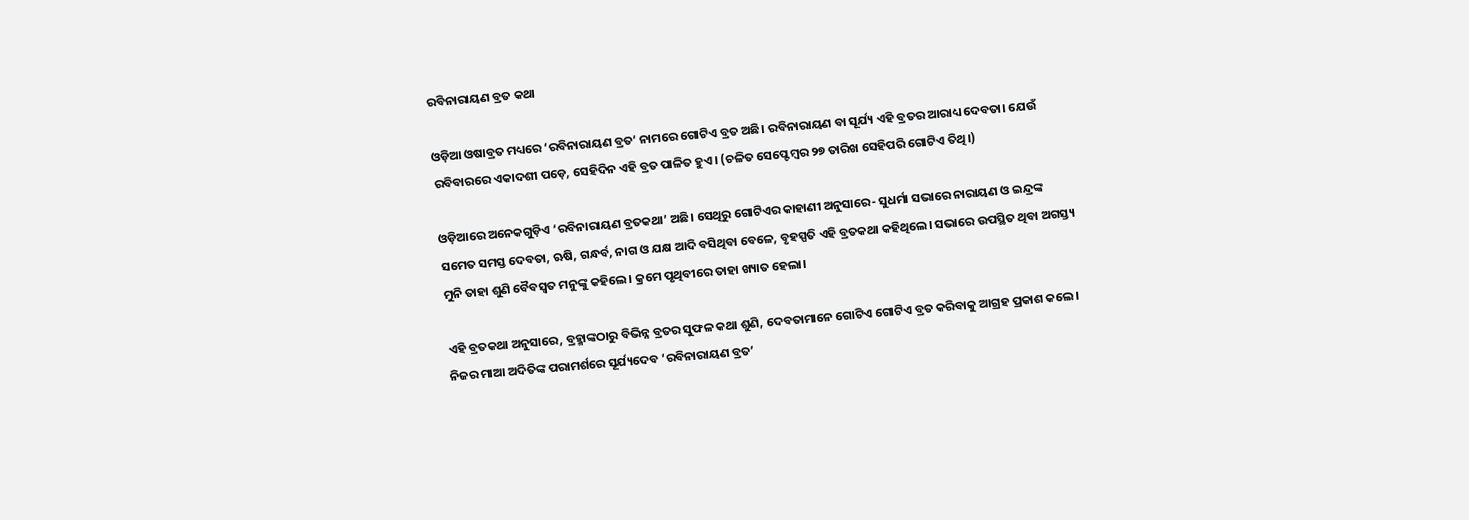ରବିନାରାୟଣ ବ୍ରତ କଥା

ଓଡ଼ିଆ ଓଷାବ୍ରତ ମଧ୍ୟରେ ‘ରବିନାରାୟଣ ବ୍ରତ’ ନାମରେ ଗୋଟିଏ ବ୍ରତ ଅଛି। ରବିନାରାୟଣ ବା ସୂର୍ଯ୍ୟ ଏହି ବ୍ରତର ଆରାଧ୍ୟ ଦେବତା। ଯେଉଁ ରବିବାରରେ ଏକାଦଶୀ ପଡ଼େ, ସେହିଦିନ ଏହି ବ୍ରତ ପାଳିତ ହୁଏ। (ଚଳିତ ସେପ୍ଟେମ୍ବର ୨୭ ତାରିଖ ସେହିପରି ଗୋଟିଏ ତିଥି।)

ଓଡ଼ିଆରେ ଅନେକଗୁଡ଼ିଏ ‘ରବିନାରାୟଣ ବ୍ରତକଥା’ ଅଛି। ସେଥିରୁ ଗୋଟିଏର କାହାଣୀ ଅନୁସାରେ- ସୁଧର୍ମା ସଭାରେ ନାରାୟଣ ଓ ଇନ୍ଦ୍ରଙ୍କ ସମେତ ସମସ୍ତ ଦେବତା, ଋଷି, ଗନ୍ଧର୍ବ, ନାଗ ଓ ଯକ୍ଷ ଆଦି ବସିଥିବା ବେଳେ, ବୃହସ୍ପତି ଏହି ବ୍ରତକଥା କହିଥିଲେ। ସଭାରେ ଉପସ୍ଥିତ ଥିବା ଅଗସ୍ତ୍ୟ ମୁନି ତାହା ଶୁଣି ବୈବସ୍ୱତ ମନୁଙ୍କୁ କହିଲେ। କ୍ରମେ ପୃଥିବୀରେ ତାହା ଖ୍ୟାତ ହେଲା।

ଏହି ବ୍ରତକଥା ଅନୁସାରେ, ବ୍ରହ୍ମାଙ୍କଠାରୁ ବିଭିନ୍ନ ବ୍ରତର ସୁଫଳ କଥା ଶୁଣି, ଦେବତାମାନେ ଗୋଟିଏ ଗୋଟିଏ ବ୍ରତ କରିବାକୁ ଆଗ୍ରହ ପ୍ରକାଶ କଲେ। ନିଜର ମାଆ ଅଦିତିଙ୍କ ପରାମର୍ଶରେ ସୂର୍ଯ୍ୟଦେବ ‘ରବିନାରାୟଣ ବ୍ରତ’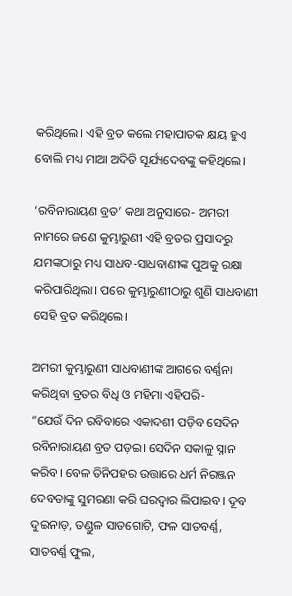କରିଥିଲେ। ଏହି ବ୍ରତ କଲେ ମହାପାତକ କ୍ଷୟ ହୁଏ ବୋଲି ମଧ୍ୟ ମାଆ ଅଦିତି ସୂର୍ଯ୍ୟଦେବଙ୍କୁ କହିଥିଲେ।

‘ରବିନାରାୟଣ ବ୍ରତ’ କଥା ଅନୁସାରେ- ଅମରୀ ନାମରେ ଜଣେ କୁମ୍ଭାରୁଣୀ ଏହି ବ୍ରତର ପ୍ରସାଦରୁ ଯମଙ୍କଠାରୁ ମଧ୍ୟ ସାଧବ-ସାଧବାଣୀଙ୍କ ପୁଅକୁ ରକ୍ଷା କରିପାରିଥିଲା। ପରେ କୁମ୍ଭାରୁଣୀଠାରୁ ଶୁଣି ସାଧବାଣୀ ସେହି ବ୍ରତ କରିଥିଲେ।

ଅମରୀ କୁମ୍ଭାରୁଣୀ ସାଧବାଣୀଙ୍କ ଆଗରେ ବର୍ଣ୍ଣନା କରିଥିବା ବ୍ରତର ବିଧି ଓ ମହିମା ଏହିପରି-
“ଯେଉଁ ଦିନ ରବିବାରେ ଏକାଦଶୀ ପଡ଼ିବ ସେଦିନ ରବିନାରାୟଣ ବ୍ରତ ପଡ଼ଇ। ସେଦିନ ସକାଳୁ ସ୍ନାନ କରିବ। ବେଳ ତିନିପହର ଉତ୍ତାରେ ଧର୍ମ ନିରଞ୍ଜନ ଦେବତାଙ୍କୁ ସୁମରଣା କରି ଘରଦ୍ୱାର ଲିପାଇବ। ଦୂବ ଦୁଇନାଡ଼, ତଣ୍ଡୁଳ ସାତଗୋଟି, ଫଳ ସାତବର୍ଣ୍ଣ, ସାତବର୍ଣ୍ଣ ଫୁଲ,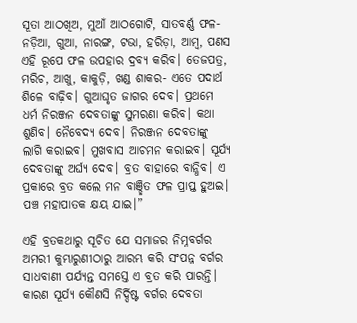ସୂତା ଆଠଖିଅ, ମୁଆଁ ଆଠଗୋଟି, ସାତବର୍ଣ୍ଣ ଫଳ- ନଡ଼ିଆ, ଗୁଆ, ନାରଙ୍ଗ, ଟଭା, ହରିଡ଼ା, ଆମ୍ବ, ପଣସ ଏହି ରୂପେ ଫଳ ଉପହାର ଦ୍ରବ୍ୟ କରିବ। ତେଜପତ୍ର, ମରିଚ, ଆଖୁ, କାକୁଡ଼ି, ଖଣ୍ଡ ଶାକର- ଏତେ ପଦାର୍ଥ ଶିଳେ ବାଢ଼ିବ। ଗୁଆଘୃତ ଜାଗର ଦେବ। ପ୍ରଥମେ ଧର୍ମ ନିରଞ୍ଜନ ଦେବତାଙ୍କୁ ସୁମରଣା କରିବ। କଥା ଶୁଣିବ। ନୈବେଦ୍ୟ ଦେବ। ନିରଞ୍ଜନ ଦେବତାଙ୍କୁ ଲାଗି କରାଇବ। ମୁଖବାସ ଆଚମନ କରାଇବ। ସୂର୍ଯ୍ୟ ଦେବତାଙ୍କୁ ଅର୍ଘ୍ୟ ଦେବ। ବ୍ରତ ବାହାରେ ବାନ୍ଧିବ। ଏ ପ୍ରକାରେ ବ୍ରତ କଲେ ମନ ବାଞ୍ଛିତ ଫଳ ପ୍ରାପ୍ତ ହୁଅଇ। ପଞ୍ଚ ମହାପାତକ କ୍ଷୟ ଯାଇ।”

ଏହି ବ୍ରତକଥାରୁ ସୂଚିତ ଯେ ସମାଜର ନିମ୍ନବର୍ଗର ଅମରୀ କୁମ୍ଭାରୁଣୀଠାରୁ ଆରମ୍ଭ କରି ସଂପନ୍ନ ବର୍ଗର ସାଧବାଣୀ ପର୍ଯ୍ୟନ୍ତ ସମସ୍ତେ ଏ ବ୍ରତ କରି ପାରନ୍ତି। କାରଣ ସୂର୍ଯ୍ୟ କୌଣସି ନିର୍ଦ୍ଦିଷ୍ଟ ବର୍ଗର ଦେବତା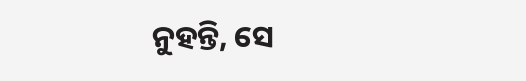ନୁହନ୍ତି, ସେ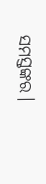ସମସ୍ତଙ୍କର।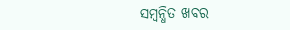ସମ୍ବନ୍ଧିତ ଖବର